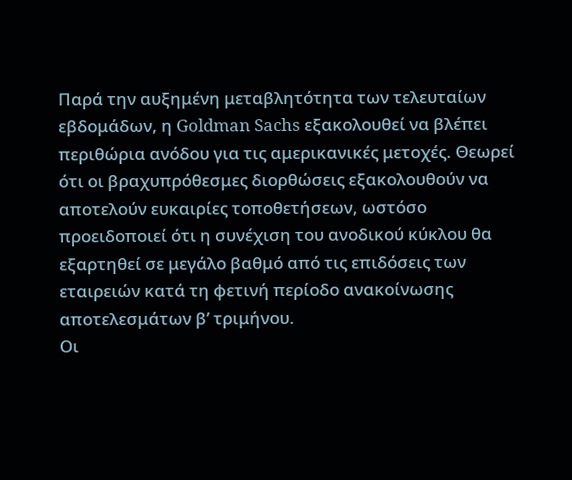Παρά την αυξημένη μεταβλητότητα των τελευταίων εβδομάδων, η Goldman Sachs εξακολουθεί να βλέπει περιθώρια ανόδου για τις αμερικανικές μετοχές. Θεωρεί ότι οι βραχυπρόθεσμες διορθώσεις εξακολουθούν να αποτελούν ευκαιρίες τοποθετήσεων, ωστόσο προειδοποιεί ότι η συνέχιση του ανοδικού κύκλου θα εξαρτηθεί σε μεγάλο βαθμό από τις επιδόσεις των εταιρειών κατά τη φετινή περίοδο ανακοίνωσης αποτελεσμάτων β’ τριμήνου.
Οι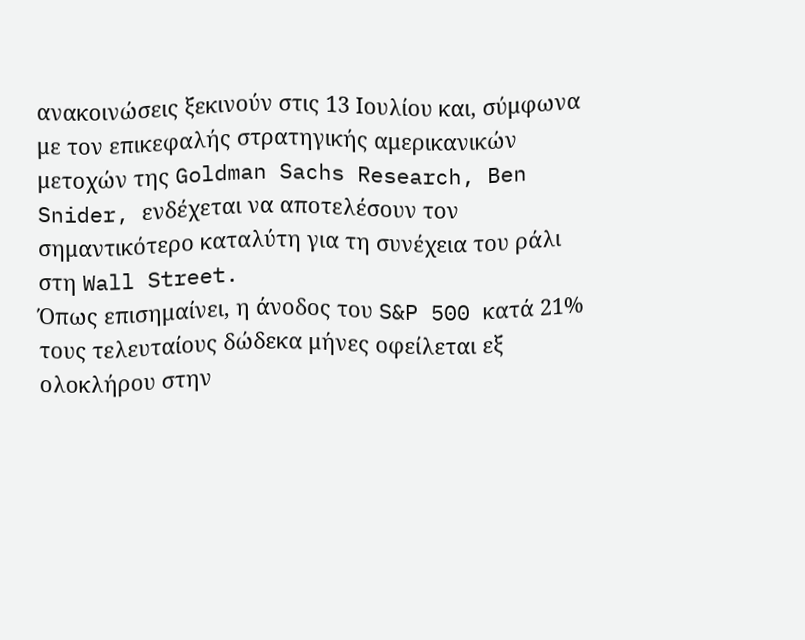ανακοινώσεις ξεκινούν στις 13 Ιουλίου και, σύμφωνα με τον επικεφαλής στρατηγικής αμερικανικών μετοχών της Goldman Sachs Research, Ben Snider, ενδέχεται να αποτελέσουν τον σημαντικότερο καταλύτη για τη συνέχεια του ράλι στη Wall Street.
Όπως επισημαίνει, η άνοδος του S&P 500 κατά 21% τους τελευταίους δώδεκα μήνες οφείλεται εξ ολοκλήρου στην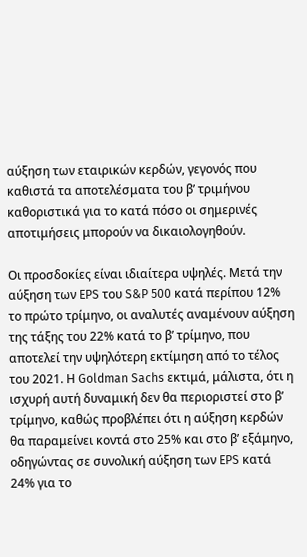αύξηση των εταιρικών κερδών, γεγονός που καθιστά τα αποτελέσματα του β’ τριμήνου καθοριστικά για το κατά πόσο οι σημερινές αποτιμήσεις μπορούν να δικαιολογηθούν.

Οι προσδοκίες είναι ιδιαίτερα υψηλές. Μετά την αύξηση των EPS του S&P 500 κατά περίπου 12% το πρώτο τρίμηνο, οι αναλυτές αναμένουν αύξηση της τάξης του 22% κατά το β’ τρίμηνο, που αποτελεί την υψηλότερη εκτίμηση από το τέλος του 2021. Η Goldman Sachs εκτιμά, μάλιστα, ότι η ισχυρή αυτή δυναμική δεν θα περιοριστεί στο β’ τρίμηνο, καθώς προβλέπει ότι η αύξηση κερδών θα παραμείνει κοντά στο 25% και στο β’ εξάμηνο, οδηγώντας σε συνολική αύξηση των EPS κατά 24% για το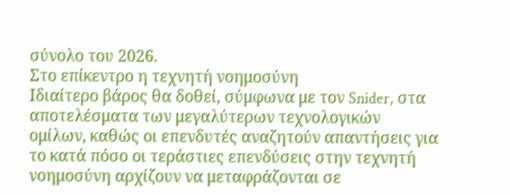σύνολο του 2026.
Στο επίκεντρο η τεχνητή νοημοσύνη
Ιδιαίτερο βάρος θα δοθεί, σύμφωνα με τον Snider, στα αποτελέσματα των μεγαλύτερων τεχνολογικών ομίλων, καθώς οι επενδυτές αναζητούν απαντήσεις για το κατά πόσο οι τεράστιες επενδύσεις στην τεχνητή νοημοσύνη αρχίζουν να μεταφράζονται σε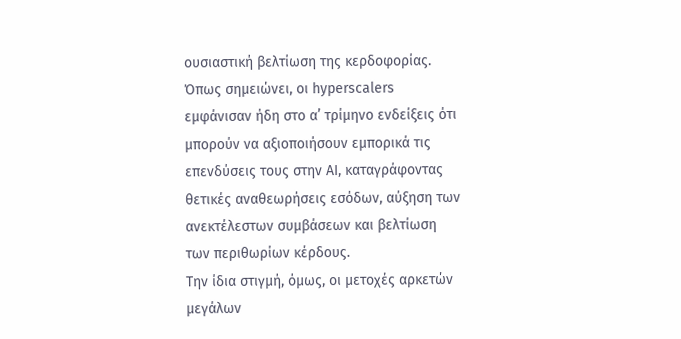ουσιαστική βελτίωση της κερδοφορίας. Όπως σημειώνει, οι hyperscalers εμφάνισαν ήδη στο α’ τρίμηνο ενδείξεις ότι μπορούν να αξιοποιήσουν εμπορικά τις επενδύσεις τους στην AI, καταγράφοντας θετικές αναθεωρήσεις εσόδων, αύξηση των ανεκτέλεστων συμβάσεων και βελτίωση των περιθωρίων κέρδους.
Την ίδια στιγμή, όμως, οι μετοχές αρκετών μεγάλων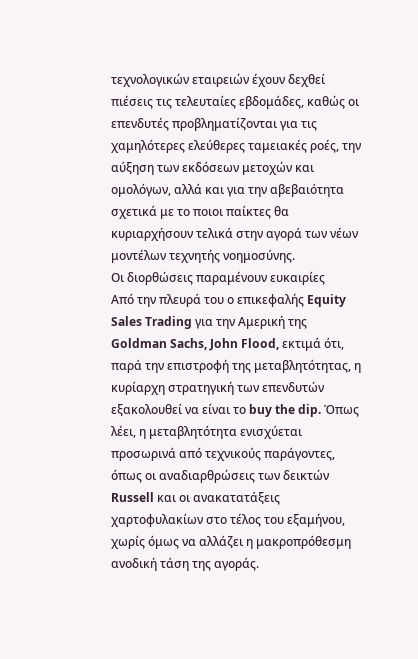τεχνολογικών εταιρειών έχουν δεχθεί πιέσεις τις τελευταίες εβδομάδες, καθώς οι επενδυτές προβληματίζονται για τις χαμηλότερες ελεύθερες ταμειακές ροές, την αύξηση των εκδόσεων μετοχών και ομολόγων, αλλά και για την αβεβαιότητα σχετικά με το ποιοι παίκτες θα κυριαρχήσουν τελικά στην αγορά των νέων μοντέλων τεχνητής νοημοσύνης.
Οι διορθώσεις παραμένουν ευκαιρίες
Από την πλευρά του ο επικεφαλής Equity Sales Trading για την Αμερική της Goldman Sachs, John Flood, εκτιμά ότι, παρά την επιστροφή της μεταβλητότητας, η κυρίαρχη στρατηγική των επενδυτών εξακολουθεί να είναι το buy the dip. Όπως λέει, η μεταβλητότητα ενισχύεται προσωρινά από τεχνικούς παράγοντες, όπως οι αναδιαρθρώσεις των δεικτών Russell και οι ανακατατάξεις χαρτοφυλακίων στο τέλος του εξαμήνου, χωρίς όμως να αλλάζει η μακροπρόθεσμη ανοδική τάση της αγοράς.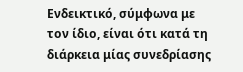Ενδεικτικό, σύμφωνα με τον ίδιο, είναι ότι κατά τη διάρκεια μίας συνεδρίασης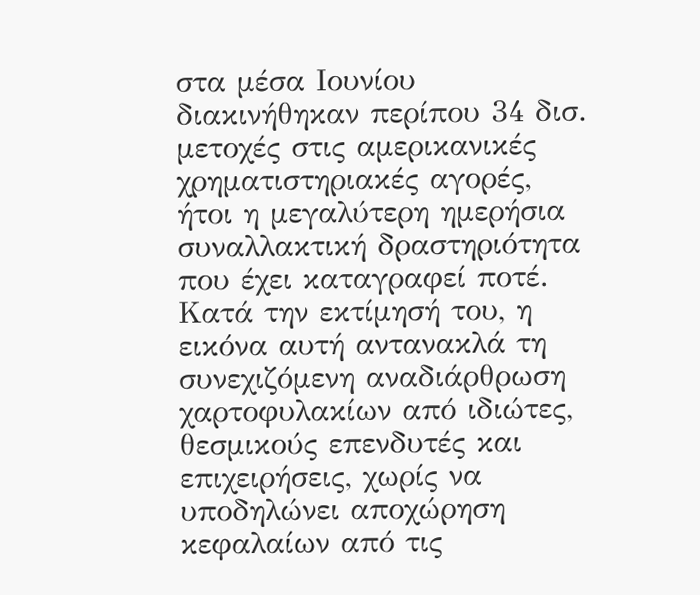στα μέσα Ιουνίου διακινήθηκαν περίπου 34 δισ. μετοχές στις αμερικανικές χρηματιστηριακές αγορές, ήτοι η μεγαλύτερη ημερήσια συναλλακτική δραστηριότητα που έχει καταγραφεί ποτέ. Κατά την εκτίμησή του, η εικόνα αυτή αντανακλά τη συνεχιζόμενη αναδιάρθρωση χαρτοφυλακίων από ιδιώτες, θεσμικούς επενδυτές και επιχειρήσεις, χωρίς να υποδηλώνει αποχώρηση κεφαλαίων από τις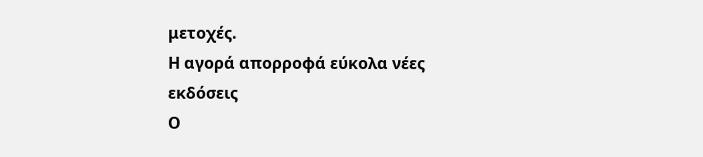μετοχές.
Η αγορά απορροφά εύκολα νέες εκδόσεις
Ο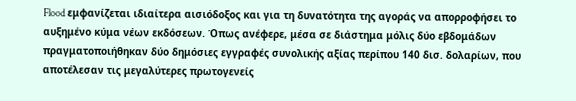Flood εμφανίζεται ιδιαίτερα αισιόδοξος και για τη δυνατότητα της αγοράς να απορροφήσει το αυξημένο κύμα νέων εκδόσεων. Όπως ανέφερε, μέσα σε διάστημα μόλις δύο εβδομάδων πραγματοποιήθηκαν δύο δημόσιες εγγραφές συνολικής αξίας περίπου 140 δισ. δολαρίων, που αποτέλεσαν τις μεγαλύτερες πρωτογενείς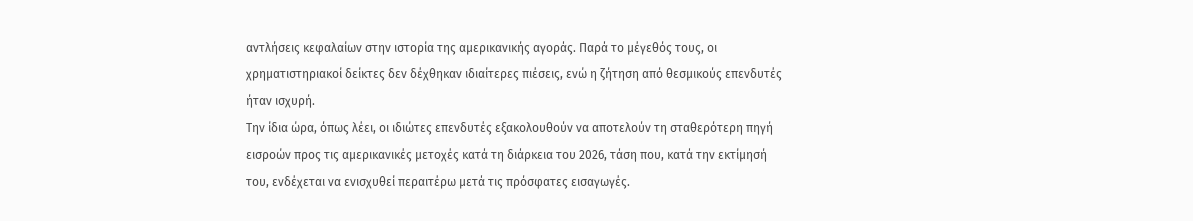αντλήσεις κεφαλαίων στην ιστορία της αμερικανικής αγοράς. Παρά το μέγεθός τους, οι χρηματιστηριακοί δείκτες δεν δέχθηκαν ιδιαίτερες πιέσεις, ενώ η ζήτηση από θεσμικούς επενδυτές ήταν ισχυρή.
Την ίδια ώρα, όπως λέει, οι ιδιώτες επενδυτές εξακολουθούν να αποτελούν τη σταθερότερη πηγή εισροών προς τις αμερικανικές μετοχές κατά τη διάρκεια του 2026, τάση που, κατά την εκτίμησή του, ενδέχεται να ενισχυθεί περαιτέρω μετά τις πρόσφατες εισαγωγές.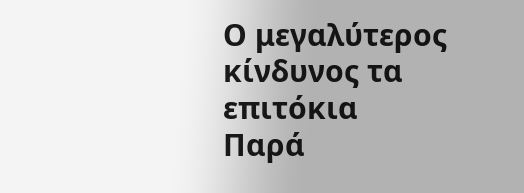Ο μεγαλύτερος κίνδυνος τα επιτόκια
Παρά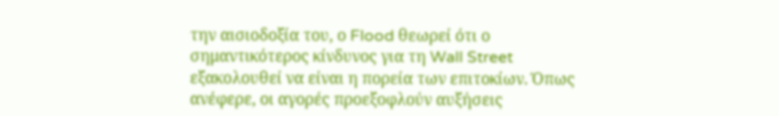την αισιοδοξία του, ο Flood θεωρεί ότι ο σημαντικότερος κίνδυνος για τη Wall Street εξακολουθεί να είναι η πορεία των επιτοκίων. Όπως ανέφερε, οι αγορές προεξοφλούν αυξήσεις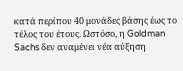κατά περίπου 40 μονάδες βάσης έως το τέλος του έτους. Ωστόσο, η Goldman Sachs δεν αναμένει νέα αύξηση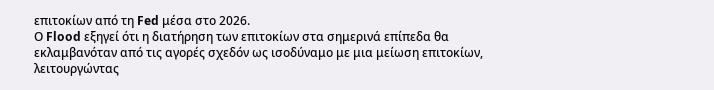επιτοκίων από τη Fed μέσα στο 2026.
Ο Flood εξηγεί ότι η διατήρηση των επιτοκίων στα σημερινά επίπεδα θα εκλαμβανόταν από τις αγορές σχεδόν ως ισοδύναμο με μια μείωση επιτοκίων, λειτουργώντας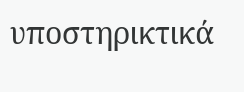υποστηρικτικά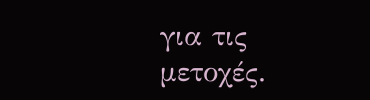για τις μετοχές.